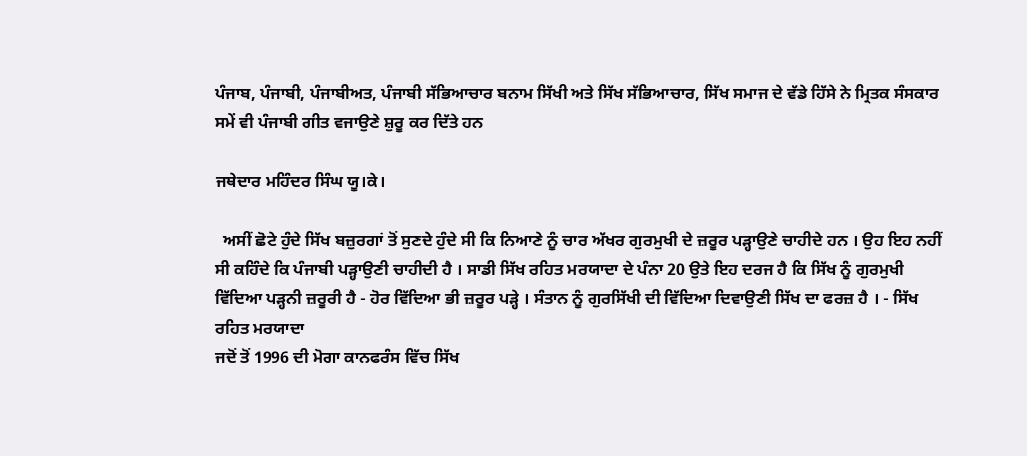ਪੰਜਾਬ, ਪੰਜਾਬੀ, ਪੰਜਾਬੀਅਤ, ਪੰਜਾਬੀ ਸੱਭਿਆਚਾਰ ਬਨਾਮ ਸਿੱਖੀ ਅਤੇ ਸਿੱਖ ਸੱਭਿਆਚਾਰ, ਸਿੱਖ ਸਮਾਜ ਦੇ ਵੱਡੇ ਹਿੱਸੇ ਨੇ ਮ੍ਰਿਤਕ ਸੰਸਕਾਰ ਸਮੇਂ ਵੀ ਪੰਜਾਬੀ ਗੀਤ ਵਜਾਉਣੇ ਸ਼ੁਰੂ ਕਰ ਦਿੱਤੇ ਹਨ

ਜਥੇਦਾਰ ਮਹਿੰਦਰ ਸਿੰਘ ਯੂ।ਕੇ।

  ਅਸੀਂ ਛੋਟੇ ਹੁੰਦੇ ਸਿੱਖ ਬਜ਼ੁਰਗਾਂ ਤੋਂ ਸੁਣਦੇ ਹੁੰਦੇ ਸੀ ਕਿ ਨਿਆਣੇ ਨੂੰ ਚਾਰ ਅੱਖਰ ਗੁਰਮੁਖੀ ਦੇ ਜ਼ਰੂਰ ਪੜ੍ਹਾਉਣੇ ਚਾਹੀਦੇ ਹਨ । ਉਹ ਇਹ ਨਹੀਂ ਸੀ ਕਹਿੰਦੇ ਕਿ ਪੰਜਾਬੀ ਪੜ੍ਹਾਉਣੀ ਚਾਹੀਦੀ ਹੈ । ਸਾਡੀ ਸਿੱਖ ਰਹਿਤ ਮਰਯਾਦਾ ਦੇ ਪੰਨਾ 20 ਉਤੇ ਇਹ ਦਰਜ ਹੈ ਕਿ ਸਿੱਖ ਨੂੰ ਗੁਰਮੁਖੀ ਵਿੱਦਿਆ ਪੜ੍ਹਨੀ ਜ਼ਰੂਰੀ ਹੈ - ਹੋਰ ਵਿੱਦਿਆ ਭੀ ਜ਼ਰੂਰ ਪੜ੍ਹੇ । ਸੰਤਾਨ ਨੂੰ ਗੁਰਸਿੱਖੀ ਦੀ ਵਿੱਦਿਆ ਦਿਵਾਉਣੀ ਸਿੱਖ ਦਾ ਫਰਜ਼ ਹੈ । - ਸਿੱਖ ਰਹਿਤ ਮਰਯਾਦਾ
ਜਦੋਂ ਤੋਂ 1996 ਦੀ ਮੋਗਾ ਕਾਨਫਰੰਸ ਵਿੱਚ ਸਿੱਖ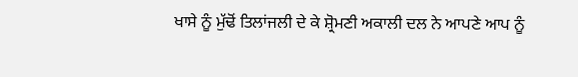ਖਾਸੇ ਨੂੰ ਮੁੱਢੋਂ ਤਿਲਾਂਜਲੀ ਦੇ ਕੇ ਸ਼੍ਰੋਮਣੀ ਅਕਾਲੀ ਦਲ ਨੇ ਆਪਣੇ ਆਪ ਨੂੰ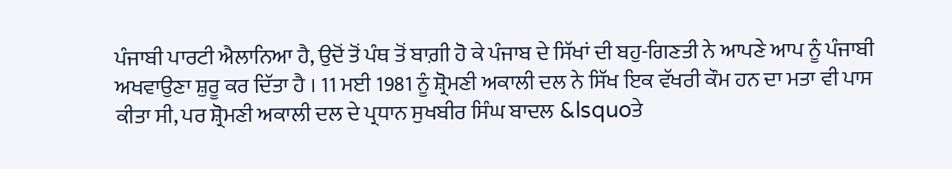ਪੰਜਾਬੀ ਪਾਰਟੀ ਐਲਾਨਿਆ ਹੈ, ਉਦੋਂ ਤੋਂ ਪੰਥ ਤੋਂ ਬਾਗ਼ੀ ਹੋ ਕੇ ਪੰਜਾਬ ਦੇ ਸਿੱਖਾਂ ਦੀ ਬਹੁ-ਗਿਣਤੀ ਨੇ ਆਪਣੇ ਆਪ ਨੂੰ ਪੰਜਾਬੀ ਅਖਵਾਉਣਾ ਸ਼ੁਰੂ ਕਰ ਦਿੱਤਾ ਹੈ । 11 ਮਈ 1981 ਨੂੰ ਸ਼੍ਰੋਮਣੀ ਅਕਾਲੀ ਦਲ ਨੇ ਸਿੱਖ ਇਕ ਵੱਖਰੀ ਕੌਮ ਹਨ ਦਾ ਮਤਾ ਵੀ ਪਾਸ ਕੀਤਾ ਸੀ, ਪਰ ਸ਼੍ਰੋਮਣੀ ਅਕਾਲੀ ਦਲ ਦੇ ਪ੍ਰਧਾਨ ਸੁਖਬੀਰ ਸਿੰਘ ਬਾਦਲ &lsquoਤੇ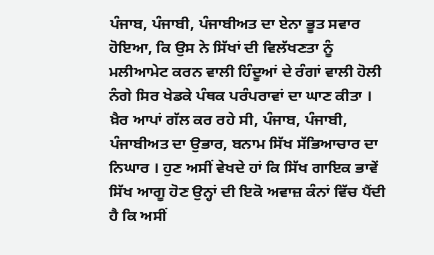ਪੰਜਾਬ, ਪੰਜਾਬੀ, ਪੰਜਾਬੀਅਤ ਦਾ ਏਨਾ ਭੂਤ ਸਵਾਰ ਹੋਇਆ, ਕਿ ਉਸ ਨੇ ਸਿੱਖਾਂ ਦੀ ਵਿਲੱਖਣਤਾ ਨੂੰ ਮਲੀਆਮੇਟ ਕਰਨ ਵਾਲੀ ਹਿੰਦੂਆਂ ਦੇ ਰੰਗਾਂ ਵਾਲੀ ਹੋਲੀ ਨੰਗੇ ਸਿਰ ਖੇਡਕੇ ਪੰਥਕ ਪਰੰਪਰਾਵਾਂ ਦਾ ਘਾਣ ਕੀਤਾ । ਖ਼ੈਰ ਆਪਾਂ ਗੱਲ ਕਰ ਰਹੇ ਸੀ, ਪੰਜਾਬ, ਪੰਜਾਬੀ, ਪੰਜਾਬੀਅਤ ਦਾ ਉਭਾਰ, ਬਨਾਮ ਸਿੱਖ ਸੱਭਿਆਚਾਰ ਦਾ ਨਿਘਾਰ । ਹੁਣ ਅਸੀਂ ਵੇਖਦੇ ਹਾਂ ਕਿ ਸਿੱਖ ਗਾਇਕ ਭਾਵੇਂ ਸਿੱਖ ਆਗੂ ਹੋਣ ਉਨ੍ਹਾਂ ਦੀ ਇਕੋ ਅਵਾਜ਼ ਕੰਨਾਂ ਵਿੱਚ ਪੈਂਦੀ ਹੈ ਕਿ ਅਸੀਂ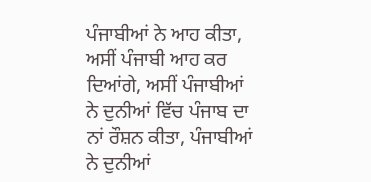ਪੰਜਾਬੀਆਂ ਨੇ ਆਹ ਕੀਤਾ, ਅਸੀਂ ਪੰਜਾਬੀ ਆਹ ਕਰ ਦਿਆਂਗੇ, ਅਸੀਂ ਪੰਜਾਬੀਆਂ ਨੇ ਦੁਨੀਆਂ ਵਿੱਚ ਪੰਜਾਬ ਦਾ ਨਾਂ ਰੌਸ਼ਨ ਕੀਤਾ, ਪੰਜਾਬੀਆਂ ਨੇ ਦੁਨੀਆਂ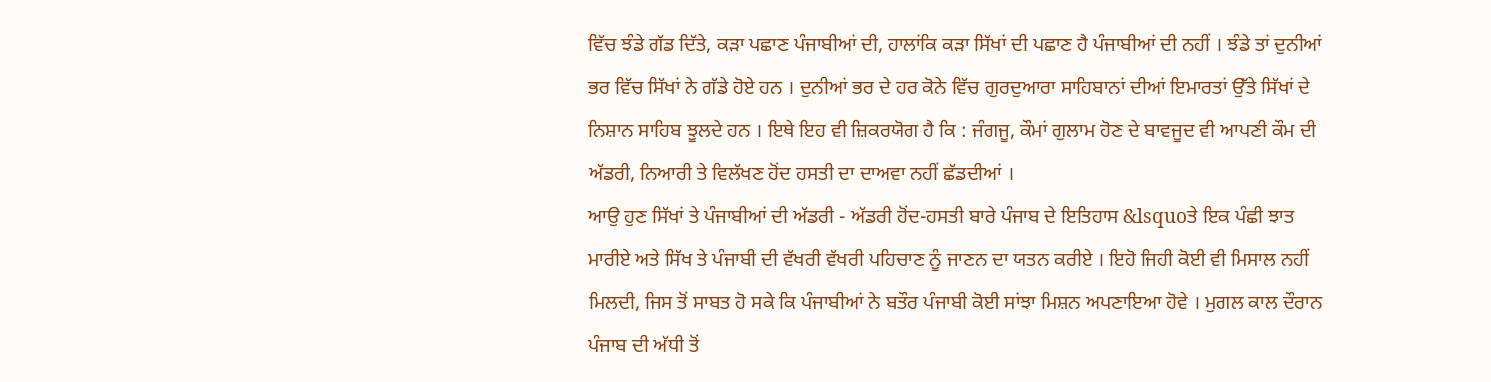ਵਿੱਚ ਝੰਡੇ ਗੱਡ ਦਿੱਤੇ, ਕੜਾ ਪਛਾਣ ਪੰਜਾਬੀਆਂ ਦੀ, ਹਾਲਾਂਕਿ ਕੜਾ ਸਿੱਖਾਂ ਦੀ ਪਛਾਣ ਹੈ ਪੰਜਾਬੀਆਂ ਦੀ ਨਹੀਂ । ਝੰਡੇ ਤਾਂ ਦੁਨੀਆਂ ਭਰ ਵਿੱਚ ਸਿੱਖਾਂ ਨੇ ਗੱਡੇ ਹੋਏ ਹਨ । ਦੁਨੀਆਂ ਭਰ ਦੇ ਹਰ ਕੋਨੇ ਵਿੱਚ ਗੁਰਦੁਆਰਾ ਸਾਹਿਬਾਨਾਂ ਦੀਆਂ ਇਮਾਰਤਾਂ ਉੱਤੇ ਸਿੱਖਾਂ ਦੇ ਨਿਸ਼ਾਨ ਸਾਹਿਬ ਝੂਲਦੇ ਹਨ । ਇਥੇ ਇਹ ਵੀ ਜ਼ਿਕਰਯੋਗ ਹੈ ਕਿ : ਜੰਗਜੂ, ਕੌਮਾਂ ਗੁਲਾਮ ਹੋਣ ਦੇ ਬਾਵਜੂਦ ਵੀ ਆਪਣੀ ਕੌਮ ਦੀ ਅੱਡਰੀ, ਨਿਆਰੀ ਤੇ ਵਿਲੱਖਣ ਹੋਂਦ ਹਸਤੀ ਦਾ ਦਾਅਵਾ ਨਹੀਂ ਛੱਡਦੀਆਂ ।
ਆਉ ਹੁਣ ਸਿੱਖਾਂ ਤੇ ਪੰਜਾਬੀਆਂ ਦੀ ਅੱਡਰੀ - ਅੱਡਰੀ ਹੋਂਦ-ਹਸਤੀ ਬਾਰੇ ਪੰਜਾਬ ਦੇ ਇਤਿਹਾਸ &lsquoਤੇ ਇਕ ਪੰਛੀ ਝਾਤ ਮਾਰੀਏ ਅਤੇ ਸਿੱਖ ਤੇ ਪੰਜਾਬੀ ਦੀ ਵੱਖਰੀ ਵੱਖਰੀ ਪਹਿਚਾਣ ਨੂੰ ਜਾਣਨ ਦਾ ਯਤਨ ਕਰੀਏ । ਇਹੋ ਜਿਹੀ ਕੋਈ ਵੀ ਮਿਸਾਲ ਨਹੀਂ ਮਿਲਦੀ, ਜਿਸ ਤੋਂ ਸਾਬਤ ਹੋ ਸਕੇ ਕਿ ਪੰਜਾਬੀਆਂ ਨੇ ਬਤੌਰ ਪੰਜਾਬੀ ਕੋਈ ਸਾਂਝਾ ਮਿਸ਼ਨ ਅਪਣਾਇਆ ਹੋਵੇ । ਮੁਗਲ ਕਾਲ ਦੌਰਾਨ ਪੰਜਾਬ ਦੀ ਅੱਧੀ ਤੋਂ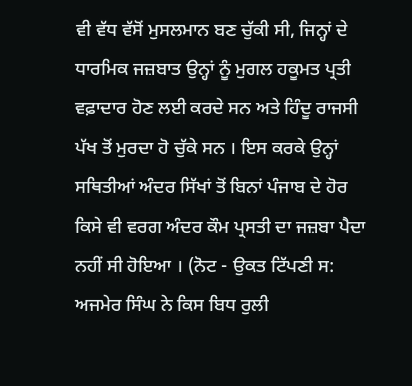ਵੀ ਵੱਧ ਵੱਸੋਂ ਮੁਸਲਮਾਨ ਬਣ ਚੁੱਕੀ ਸੀ, ਜਿਨ੍ਹਾਂ ਦੇ ਧਾਰਮਿਕ ਜਜ਼ਬਾਤ ਉਨ੍ਹਾਂ ਨੂੰ ਮੁਗਲ ਹਕੂਮਤ ਪ੍ਰਤੀ ਵਫ਼ਾਦਾਰ ਹੋਣ ਲਈ ਕਰਦੇ ਸਨ ਅਤੇ ਹਿੰਦੂ ਰਾਜਸੀ ਪੱਖ ਤੋਂ ਮੁਰਦਾ ਹੋ ਚੁੱਕੇ ਸਨ । ਇਸ ਕਰਕੇ ਉਨ੍ਹਾਂ ਸਥਿਤੀਆਂ ਅੰਦਰ ਸਿੱਖਾਂ ਤੋਂ ਬਿਨਾਂ ਪੰਜਾਬ ਦੇ ਹੋਰ ਕਿਸੇ ਵੀ ਵਰਗ ਅੰਦਰ ਕੌਮ ਪ੍ਰਸਤੀ ਦਾ ਜਜ਼ਬਾ ਪੈਦਾ ਨਹੀਂ ਸੀ ਹੋਇਆ । (ਨੋਟ - ਉਕਤ ਟਿੱਪਣੀ ਸ: ਅਜਮੇਰ ਸਿੰਘ ਨੇ ਕਿਸ ਬਿਧ ਰੁਲੀ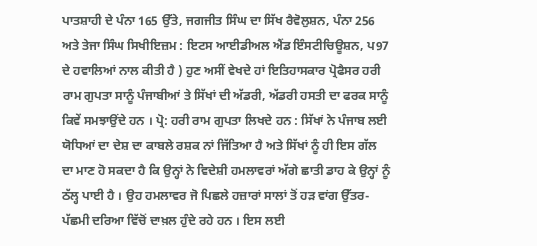ਪਾਤਸ਼ਾਹੀ ਦੇ ਪੰਨਾ 165 ਉੱਤੇ, ਜਗਜੀਤ ਸਿੰਘ ਦਾ ਸਿੱਖ ਰੈਵੋਲੁਸ਼ਨ, ਪੰਨਾ 256 ਅਤੇ ਤੇਜਾ ਸਿੰਘ ਸਿਖੀਇਜ਼ਮ : ਇਟਸ ਆਈਡੀਅਲ ਐਂਡ ਇੰਸਟੀਚਿਊਸ਼ਨ, ਪ97 ਦੇ ਹਵਾਲਿਆਂ ਨਾਲ ਕੀਤੀ ਹੈ ) ਹੁਣ ਅਸੀਂ ਵੇਖਦੇ ਹਾਂ ਇਤਿਹਾਸਕਾਰ ਪ੍ਰੋਫੈਸਰ ਹਰੀ ਰਾਮ ਗੁਪਤਾ ਸਾਨੂੰ ਪੰਜਾਬੀਆਂ ਤੇ ਸਿੱਖਾਂ ਦੀ ਅੱਡਰੀ, ਅੱਡਰੀ ਹਸਤੀ ਦਾ ਫਰਕ ਸਾਨੂੰ ਕਿਵੇਂ ਸਮਝਾਉਂਦੇ ਹਨ । ਪ੍ਰੋ: ਹਰੀ ਰਾਮ ਗੁਪਤਾ ਲਿਖਦੇ ਹਨ : ਸਿੱਖਾਂ ਨੇ ਪੰਜਾਬ ਲਈ ਯੋਧਿਆਂ ਦਾ ਦੇਸ਼ ਦਾ ਕਾਬਲੇ ਰਸ਼ਕ ਨਾਂ ਜਿੱਤਿਆ ਹੈ ਅਤੇ ਸਿੱਖਾਂ ਨੂੰ ਹੀ ਇਸ ਗੱਲ ਦਾ ਮਾਣ ਹੋ ਸਕਦਾ ਹੈ ਕਿ ਉਨ੍ਹਾਂ ਨੇ ਵਿਦੇਸ਼ੀ ਹਮਲਾਵਰਾਂ ਅੱਗੇ ਛਾਤੀ ਡਾਹ ਕੇ ਉਨ੍ਹਾਂ ਨੂੰ ਠੱਲ੍ਹ ਪਾਈ ਹੈ । ਉਹ ਹਮਲਾਵਰ ਜੋ ਪਿਛਲੇ ਹਜ਼ਾਰਾਂ ਸਾਲਾਂ ਤੋਂ ਹੜ ਵਾਂਗ ਉੱਤਰ-ਪੱਛਮੀ ਦਰਿਆ ਵਿੱਚੋਂ ਦਾਖ਼ਲ ਹੁੰਦੇ ਰਹੇ ਹਨ । ਇਸ ਲਈ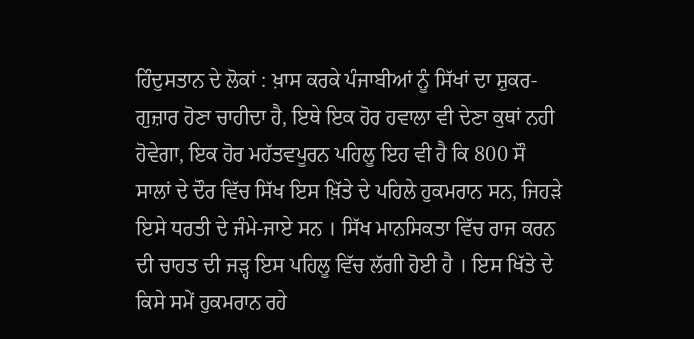ਹਿੰਦੁਸਤਾਨ ਦੇ ਲੋਕਾਂ : ਖ਼ਾਸ ਕਰਕੇ ਪੰਜਾਬੀਆਂ ਨੂੰ ਸਿੱਖਾਂ ਦਾ ਸ਼ੁਕਰ-ਗੁਜ਼ਾਰ ਹੋਣਾ ਚਾਹੀਦਾ ਹੈ, ਇਥੇ ਇਕ ਹੋਰ ਹਵਾਲਾ ਵੀ ਦੇਣਾ ਕੁਥਾਂ ਨਹੀ ਹੋਵੇਗਾ, ਇਕ ਹੋਰ ਮਹੱਤਵਪੂਰਨ ਪਹਿਲੂ ਇਹ ਵੀ ਹੈ ਕਿ 800 ਸੌ ਸਾਲਾਂ ਦੇ ਦੌਰ ਵਿੱਚ ਸਿੱਖ ਇਸ ਖ਼ਿੱਤੇ ਦੇ ਪਹਿਲੇ ਹੁਕਮਰਾਨ ਸਨ, ਜਿਹੜੇ ਇਸੇ ਧਰਤੀ ਦੇ ਜੰਮੇ-ਜਾਏ ਸਨ । ਸਿੱਖ ਮਾਨਸਿਕਤਾ ਵਿੱਚ ਰਾਜ ਕਰਨ ਦੀ ਚਾਹਤ ਦੀ ਜੜ੍ਹ ਇਸ ਪਹਿਲੂ ਵਿੱਚ ਲੱਗੀ ਹੋਈ ਹੈ । ਇਸ ਖਿੱਤੇ ਦੇ ਕਿਸੇ ਸਮੇਂ ਹੁਕਮਰਾਨ ਰਹੇ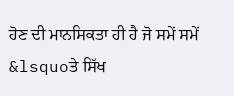ਹੋਣ ਦੀ ਮਾਨਸਿਕਤਾ ਹੀ ਹੈ ਜੋ ਸਮੇਂ ਸਮੇਂ &lsquoਤੇ ਸਿੱਖ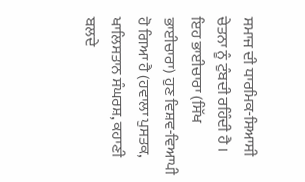ਸਮਾਜ ਦੀ ਧਾਰਮਿਕ-ਸਿਆਸੀ ਚੇਤਨਾ ਨੂੰ ਟੁੰਬਦੀ ਰਹਿੰਦੀ ਹੈ । ਇਹ ਭਾਈਚਾਰਾ (ਸਿੱਖ ਭਾਈਚਾਰਾ) ਹੁਣ ਵਿਸ਼ਵ-ਵਿਆਪੀ ਹੋ ਗਿਆ ਹੈ (ਹਵਾਲਾ ਪੁਸਤਕ, ਖਾਲਿਸਤਾਨ ਸੰਘਰਸ਼, ਕਹਾਣੀ ਬਲਦੇ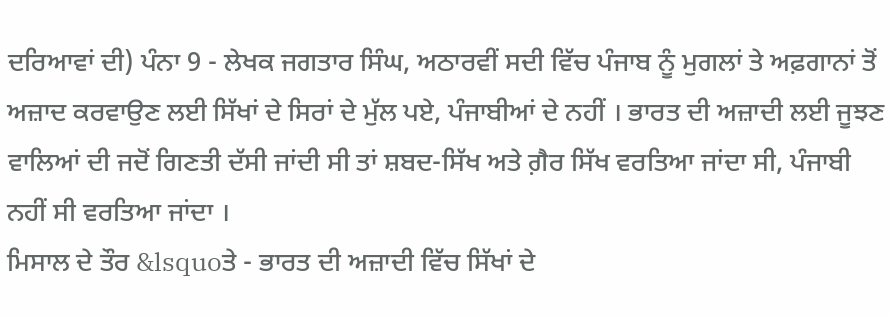ਦਰਿਆਵਾਂ ਦੀ) ਪੰਨਾ 9 - ਲੇਖਕ ਜਗਤਾਰ ਸਿੰਘ, ਅਠਾਰਵੀਂ ਸਦੀ ਵਿੱਚ ਪੰਜਾਬ ਨੂੰ ਮੁਗਲਾਂ ਤੇ ਅਫ਼ਗਾਨਾਂ ਤੋਂ ਅਜ਼ਾਦ ਕਰਵਾਉਣ ਲਈ ਸਿੱਖਾਂ ਦੇ ਸਿਰਾਂ ਦੇ ਮੁੱਲ ਪਏ, ਪੰਜਾਬੀਆਂ ਦੇ ਨਹੀਂ । ਭਾਰਤ ਦੀ ਅਜ਼ਾਦੀ ਲਈ ਜੂਝਣ ਵਾਲਿਆਂ ਦੀ ਜਦੋਂ ਗਿਣਤੀ ਦੱਸੀ ਜਾਂਦੀ ਸੀ ਤਾਂ ਸ਼ਬਦ-ਸਿੱਖ ਅਤੇ ਗ਼ੈਰ ਸਿੱਖ ਵਰਤਿਆ ਜਾਂਦਾ ਸੀ, ਪੰਜਾਬੀ ਨਹੀਂ ਸੀ ਵਰਤਿਆ ਜਾਂਦਾ ।
ਮਿਸਾਲ ਦੇ ਤੌਰ &lsquoਤੇ - ਭਾਰਤ ਦੀ ਅਜ਼ਾਦੀ ਵਿੱਚ ਸਿੱਖਾਂ ਦੇ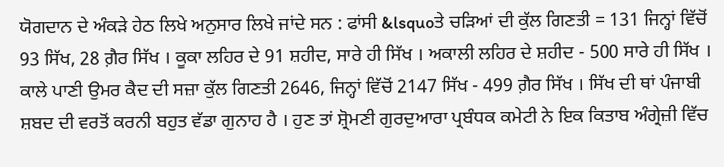ਯੋਗਦਾਨ ਦੇ ਅੰਕੜੇ ਹੇਠ ਲਿਖੇ ਅਨੁਸਾਰ ਲਿਖੇ ਜਾਂਦੇ ਸਨ : ਫਾਂਸੀ &lsquoਤੇ ਚੜਿਆਂ ਦੀ ਕੁੱਲ ਗਿਣਤੀ = 131 ਜਿਨ੍ਹਾਂ ਵਿੱਚੋਂ 93 ਸਿੱਖ, 28 ਗ਼ੈਰ ਸਿੱਖ । ਕੂਕਾ ਲਹਿਰ ਦੇ 91 ਸ਼ਹੀਦ, ਸਾਰੇ ਹੀ ਸਿੱਖ । ਅਕਾਲੀ ਲਹਿਰ ਦੇ ਸ਼ਹੀਦ - 500 ਸਾਰੇ ਹੀ ਸਿੱਖ । ਕਾਲੇ ਪਾਣੀ ਉਮਰ ਕੈਦ ਦੀ ਸਜ਼ਾ ਕੁੱਲ ਗਿਣਤੀ 2646, ਜਿਨ੍ਹਾਂ ਵਿੱਚੋਂ 2147 ਸਿੱਖ - 499 ਗ਼ੈਰ ਸਿੱਖ । ਸਿੱਖ ਦੀ ਥਾਂ ਪੰਜਾਬੀ ਸ਼ਬਦ ਦੀ ਵਰਤੋਂ ਕਰਨੀ ਬਹੁਤ ਵੱਡਾ ਗੁਨਾਹ ਹੈ । ਹੁਣ ਤਾਂ ਸ਼੍ਰੋਮਣੀ ਗੁਰਦੁਆਰਾ ਪ੍ਰਬੰਧਕ ਕਮੇਟੀ ਨੇ ਇਕ ਕਿਤਾਬ ਅੰਗ੍ਰੇਜ਼ੀ ਵਿੱਚ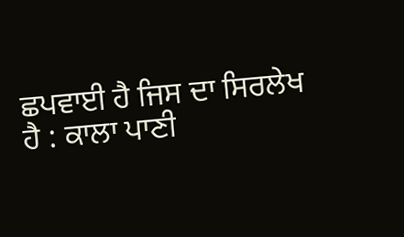ਛਪਵਾਈ ਹੈ ਜਿਸ ਦਾ ਸਿਰਲੇਖ ਹੈ : ਕਾਲਾ ਪਾਣੀ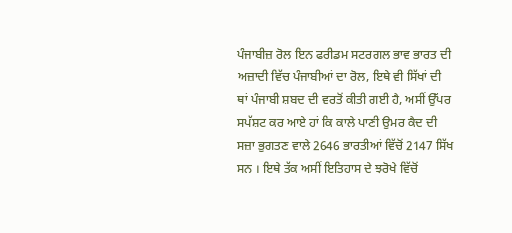ਪੰਜਾਬੀਜ਼ ਰੋਲ ਇਨ ਫਰੀਡਮ ਸਟਰਗਲ ਭਾਵ ਭਾਰਤ ਦੀ ਅਜ਼ਾਦੀ ਵਿੱਚ ਪੰਜਾਬੀਆਂ ਦਾ ਰੋਲ, ਇਥੇ ਵੀ ਸਿੱਖਾਂ ਦੀ ਥਾਂ ਪੰਜਾਬੀ ਸ਼ਬਦ ਦੀ ਵਰਤੋਂ ਕੀਤੀ ਗਈ ਹੈ, ਅਸੀਂ ਉੱਪਰ ਸਪੱਸ਼ਟ ਕਰ ਆਏ ਹਾਂ ਕਿ ਕਾਲੇ ਪਾਣੀ ਉਮਰ ਕੈਦ ਦੀ ਸਜ਼ਾ ਭੁਗਤਣ ਵਾਲੇ 2646 ਭਾਰਤੀਆਂ ਵਿੱਚੋਂ 2147 ਸਿੱਖ ਸਨ । ਇਥੇ ਤੱਕ ਅਸੀਂ ਇਤਿਹਾਸ ਦੇ ਝਰੋਖੇ ਵਿੱਚੋਂ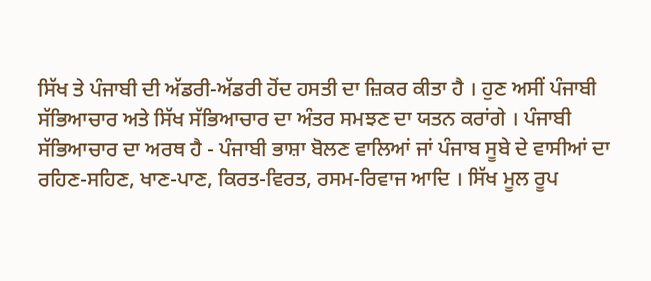ਸਿੱਖ ਤੇ ਪੰਜਾਬੀ ਦੀ ਅੱਡਰੀ-ਅੱਡਰੀ ਹੋਂਦ ਹਸਤੀ ਦਾ ਜ਼ਿਕਰ ਕੀਤਾ ਹੈ । ਹੁਣ ਅਸੀਂ ਪੰਜਾਬੀ ਸੱਭਿਆਚਾਰ ਅਤੇ ਸਿੱਖ ਸੱਭਿਆਚਾਰ ਦਾ ਅੰਤਰ ਸਮਝਣ ਦਾ ਯਤਨ ਕਰਾਂਗੇ । ਪੰਜਾਬੀ ਸੱਭਿਆਚਾਰ ਦਾ ਅਰਥ ਹੈ - ਪੰਜਾਬੀ ਭਾਸ਼ਾ ਬੋਲਣ ਵਾਲਿਆਂ ਜਾਂ ਪੰਜਾਬ ਸੂਬੇ ਦੇ ਵਾਸੀਆਂ ਦਾ ਰਹਿਣ-ਸਹਿਣ, ਖਾਣ-ਪਾਣ, ਕਿਰਤ-ਵਿਰਤ, ਰਸਮ-ਰਿਵਾਜ ਆਦਿ । ਸਿੱਖ ਮੂਲ ਰੂਪ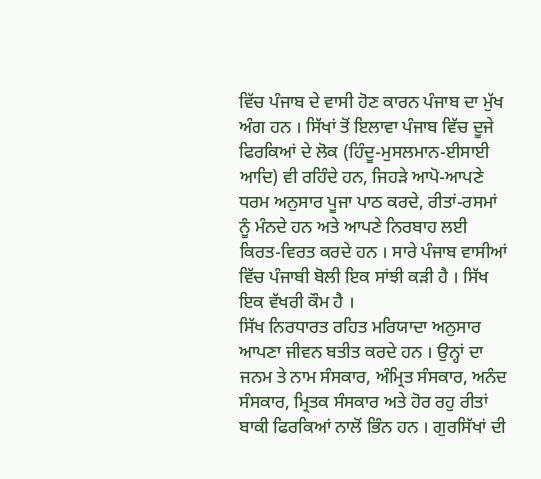ਵਿੱਚ ਪੰਜਾਬ ਦੇ ਵਾਸੀ ਹੋਣ ਕਾਰਨ ਪੰਜਾਬ ਦਾ ਮੁੱਖ ਅੰਗ ਹਨ । ਸਿੱਖਾਂ ਤੋਂ ਇਲਾਵਾ ਪੰਜਾਬ ਵਿੱਚ ਦੂਜੇ ਫਿਰਕਿਆਂ ਦੇ ਲੋਕ (ਹਿੰਦੂ-ਮੁਸਲਮਾਨ-ਈਸਾਈ ਆਦਿ) ਵੀ ਰਹਿੰਦੇ ਹਨ, ਜਿਹੜੇ ਆਪੋ-ਆਪਣੇ ਧਰਮ ਅਨੁਸਾਰ ਪੂਜਾ ਪਾਠ ਕਰਦੇ, ਰੀਤਾਂ-ਰਸਮਾਂ ਨੂੰ ਮੰਨਦੇ ਹਨ ਅਤੇ ਆਪਣੇ ਨਿਰਬਾਹ ਲਈ ਕਿਰਤ-ਵਿਰਤ ਕਰਦੇ ਹਨ । ਸਾਰੇ ਪੰਜਾਬ ਵਾਸੀਆਂ ਵਿੱਚ ਪੰਜਾਬੀ ਬੋਲੀ ਇਕ ਸਾਂਝੀ ਕੜੀ ਹੈ । ਸਿੱਖ ਇਕ ਵੱਖਰੀ ਕੌਮ ਹੈ ।
ਸਿੱਖ ਨਿਰਧਾਰਤ ਰਹਿਤ ਮਰਿਯਾਦਾ ਅਨੁਸਾਰ ਆਪਣਾ ਜੀਵਨ ਬਤੀਤ ਕਰਦੇ ਹਨ । ਉਨ੍ਹਾਂ ਦਾ ਜਨਮ ਤੇ ਨਾਮ ਸੰਸਕਾਰ, ਅੰਮ੍ਰਿਤ ਸੰਸਕਾਰ, ਅਨੰਦ ਸੰਸਕਾਰ, ਮ੍ਰਿਤਕ ਸੰਸਕਾਰ ਅਤੇ ਹੋਰ ਰਹੁ ਰੀਤਾਂ ਬਾਕੀ ਫਿਰਕਿਆਂ ਨਾਲੋਂ ਭਿੰਨ ਹਨ । ਗੁਰਸਿੱਖਾਂ ਦੀ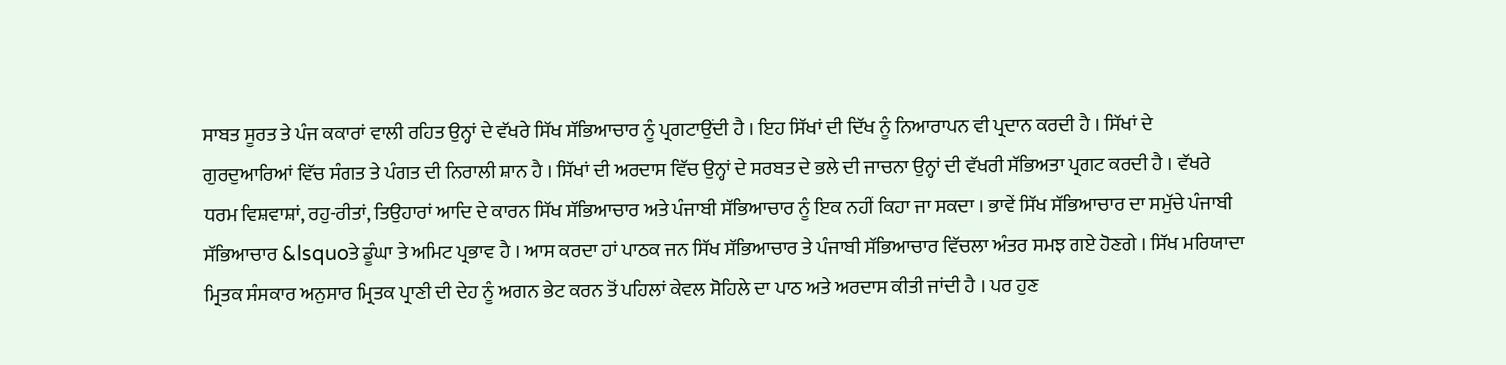ਸਾਬਤ ਸੂਰਤ ਤੇ ਪੰਜ ਕਕਾਰਾਂ ਵਾਲੀ ਰਹਿਤ ਉਨ੍ਹਾਂ ਦੇ ਵੱਖਰੇ ਸਿੱਖ ਸੱਭਿਆਚਾਰ ਨੂੰ ਪ੍ਰਗਟਾਉਂਦੀ ਹੈ । ਇਹ ਸਿੱਖਾਂ ਦੀ ਦਿੱਖ ਨੂੰ ਨਿਆਰਾਪਨ ਵੀ ਪ੍ਰਦਾਨ ਕਰਦੀ ਹੈ । ਸਿੱਖਾਂ ਦੇ ਗੁਰਦੁਆਰਿਆਂ ਵਿੱਚ ਸੰਗਤ ਤੇ ਪੰਗਤ ਦੀ ਨਿਰਾਲੀ ਸ਼ਾਨ ਹੈ । ਸਿੱਖਾਂ ਦੀ ਅਰਦਾਸ ਵਿੱਚ ਉਨ੍ਹਾਂ ਦੇ ਸਰਬਤ ਦੇ ਭਲੇ ਦੀ ਜਾਚਨਾ ਉਨ੍ਹਾਂ ਦੀ ਵੱਖਰੀ ਸੱਭਿਅਤਾ ਪ੍ਰਗਟ ਕਰਦੀ ਹੈ । ਵੱਖਰੇ ਧਰਮ ਵਿਸ਼ਵਾਸ਼ਾਂ, ਰਹੁ-ਰੀਤਾਂ, ਤਿਉਹਾਰਾਂ ਆਦਿ ਦੇ ਕਾਰਨ ਸਿੱਖ ਸੱਭਿਆਚਾਰ ਅਤੇ ਪੰਜਾਬੀ ਸੱਭਿਆਚਾਰ ਨੂੰ ਇਕ ਨਹੀਂ ਕਿਹਾ ਜਾ ਸਕਦਾ । ਭਾਵੇਂ ਸਿੱਖ ਸੱਭਿਆਚਾਰ ਦਾ ਸਮੁੱਚੇ ਪੰਜਾਬੀ ਸੱਭਿਆਚਾਰ &lsquoਤੇ ਡੂੰਘਾ ਤੇ ਅਮਿਟ ਪ੍ਰਭਾਵ ਹੈ । ਆਸ ਕਰਦਾ ਹਾਂ ਪਾਠਕ ਜਨ ਸਿੱਖ ਸੱਭਿਆਚਾਰ ਤੇ ਪੰਜਾਬੀ ਸੱਭਿਆਚਾਰ ਵਿੱਚਲਾ ਅੰਤਰ ਸਮਝ ਗਏ ਹੋਣਗੇ । ਸਿੱਖ ਮਰਿਯਾਦਾ ਮ੍ਰਿਤਕ ਸੰਸਕਾਰ ਅਨੁਸਾਰ ਮ੍ਰਿਤਕ ਪ੍ਰਾਣੀ ਦੀ ਦੇਹ ਨੂੰ ਅਗਨ ਭੇਟ ਕਰਨ ਤੋਂ ਪਹਿਲਾਂ ਕੇਵਲ ਸੋਹਿਲੇ ਦਾ ਪਾਠ ਅਤੇ ਅਰਦਾਸ ਕੀਤੀ ਜਾਂਦੀ ਹੈ । ਪਰ ਹੁਣ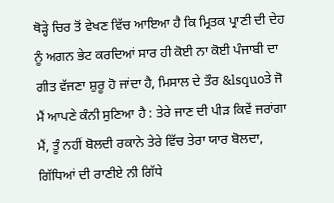ਥੋੜ੍ਹੇ ਚਿਰ ਤੋਂ ਵੇਖਣ ਵਿੱਚ ਆਇਆ ਹੈ ਕਿ ਮ੍ਰਿਤਕ ਪ੍ਰਾਣੀ ਦੀ ਦੇਹ ਨੂੰ ਅਗਨ ਭੇਟ ਕਰਦਿਆਂ ਸਾਰ ਹੀ ਕੋਈ ਨਾ ਕੋਈ ਪੰਜਾਬੀ ਦਾ ਗੀਤ ਵੱਜਣਾ ਸ਼ੁਰੂ ਹੋ ਜਾਂਦਾ ਹੈ, ਮਿਸਾਲ ਦੇ ਤੌਰ &lsquoਤੇ ਜੋ ਮੈਂ ਆਪਣੇ ਕੰਨੀ ਸੁਣਿਆ ਹੈ : ਤੇਰੇ ਜਾਣ ਦੀ ਪੀੜ ਕਿਵੇਂ ਜਰਾਂਗਾ ਮੈਂ, ਤੂੰ ਨਹੀਂ ਬੋਲਦੀ ਰਕਾਨੇ ਤੇਰੇ ਵਿੱਚ ਤੇਰਾ ਯਾਰ ਬੋਲਦਾ, ਗਿੱਧਿਆਂ ਦੀ ਰਾਣੀਏ ਨੀ ਗਿੱਧੇ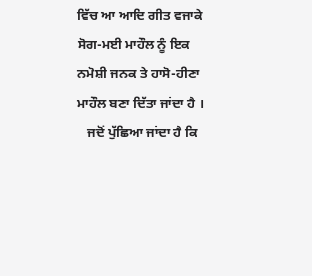ਵਿੱਚ ਆ ਆਦਿ ਗੀਤ ਵਜਾਕੇ ਸੋਗ-ਮਈ ਮਾਹੌਲ ਨੂੰ ਇਕ ਨਮੋਸ਼ੀ ਜਨਕ ਤੇ ਹਾਸੋ-ਹੀਣਾ ਮਾਹੌਲ ਬਣਾ ਦਿੱਤਾ ਜਾਂਦਾ ਹੈ ।
   ਜਦੋਂ ਪੁੱਛਿਆ ਜਾਂਦਾ ਹੈ ਕਿ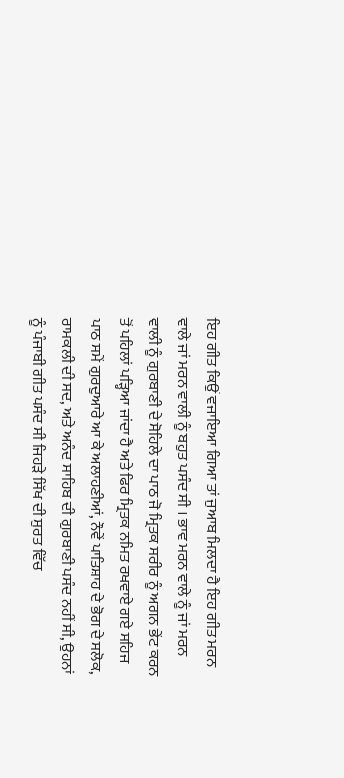ਇਹ ਗੀਤ ਕਿਉਂ ਵਜਾਇਆ ਗਿਆ ਤਾਂ ਜੁਆਬ ਮਿਲਦਾ ਹੈ ਇਹ ਗੀਤ ਮਰਨ ਵਾਲੇ ਜਾਂ ਮਰਨ ਵਾਲੀ ਨੂੰ ਬਹੁਤ ਪਸੰਦ ਸੀ । ਭਾਵ ਮਰਨ ਵਾਲੇ ਨੂੰ ਜਾਂ ਮਰਨ ਵਾਲੀ ਨੂੰ ਗੁਰਬਾਣੀ ਦੇ ਸੋਹਿਲੇ ਦਾ ਪਾਠ ਜੋ ਮ੍ਰਿਤਕ ਸਰੀਰ ਨੂੰ ਅਗਨ ਭੇਂਟ ਕਰਨ ਤੋਂ ਪਹਿਲਾਂ ਪੜ੍ਹਿਆ ਜਾਂਦਾ ਹੈ ਅਤੇ ਫਿਰ ਮ੍ਰਿਤਕ ਨਮਿਤ ਰਖਵਾਏ ਗਏ ਸਹਿਜ ਪਾਠ ਸਮੇਂ ਗੁਰਦੁਆਰੇ ਆ ਕੇ ਅਲਾਹਣੀਆਂ, ਨੌਵੇਂ ਪਾਤਿਸ਼ਾਹ ਦੇ ਭੋਗ ਦੇ ਸਲੋਕ, ਰਾਮਕਲੀ ਦੀ ਸਦ, ਅਤੇ ਅਨੰਦ ਸਾਹਿਬ ਦੀ ਗੁਰਬਾਣੀ ਪਸੰਦ ਨਹੀਂ ਸੀ, ਉਹਨਾਂ ਨੂੰ ਪੰਜਾਬੀ ਗੀਤ ਪਸੰਦ ਸੀ ਜਿਹੜੇ ਸਿੱਖ ਦੀ ਸੁਰਤ ਵਿੱਚ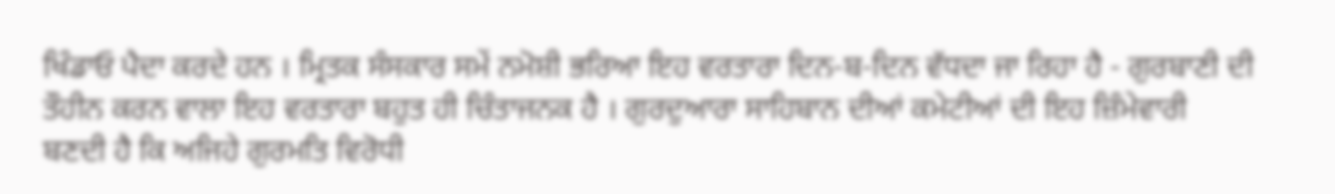ਖਿੰਡਾਓ ਪੈਦਾ ਕਰਦੇ ਹਨ । ਮ੍ਰਿਤਕ ਸੰਸਕਾਰ ਸਮੇਂ ਨਮੋਸ਼ੀ ਭਰਿਆ ਇਹ ਵਰਤਾਰਾ ਦਿਨ-ਬ-ਦਿਨ ਵੱਧਦਾ ਜਾ ਰਿਹਾ ਹੈ - ਗੁਰਬਾਣੀ ਦੀ ਤੌਹੀਨ ਕਰਨ ਵਾਲਾ ਇਹ ਵਰਤਾਰਾ ਬਹੁਤ ਹੀ ਚਿੰਤਾਜਨਕ ਹੈ । ਗੁਰਦੁਆਰਾ ਸਾਹਿਬਾਨ ਦੀਆਂ ਕਮੇਟੀਆਂ ਦੀ ਇਹ ਜ਼ਿੰਮੇਵਾਰੀ ਬਣਦੀ ਹੈ ਕਿ ਅਜਿਹੇ ਗੁਰਮਤਿ ਵਿਰੋਧੀ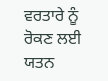ਵਰਤਾਰੇ ਨੂੰ ਰੋਕਣ ਲਈ ਯਤਨ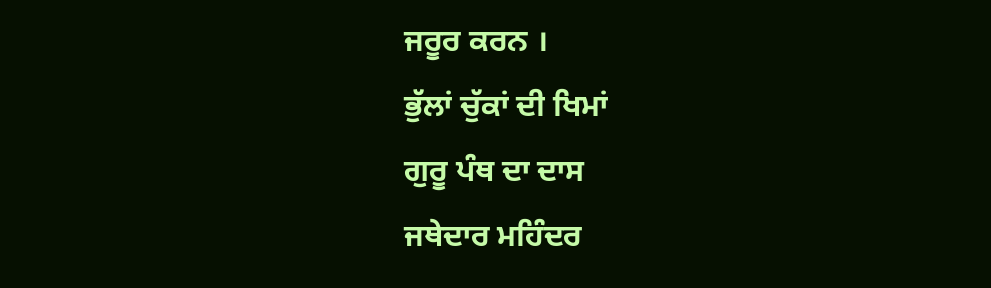ਜਰੂਰ ਕਰਨ ।
ਭੁੱਲਾਂ ਚੁੱਕਾਂ ਦੀ ਖਿਮਾਂ
ਗੁਰੂ ਪੰਥ ਦਾ ਦਾਸ
ਜਥੇਦਾਰ ਮਹਿੰਦਰ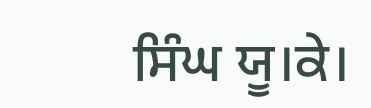ਸਿੰਘ ਯੂ।ਕੇ।